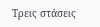Τρεις στάσεις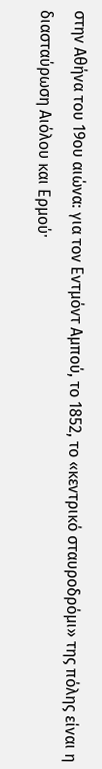στην Αθήνα του 19ου αιώνα: για τον Εντμόντ Αμπού, το 1852, το «κεντρικό σταυροδρόμι» της πόλης είναι η διασταύρωση Αιόλου και Ερμούˑ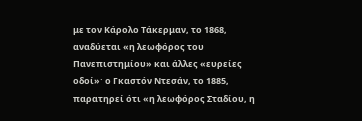με τον Κάρολο Τάκερμαν, το 1868, αναδύεται «η λεωφόρος του Πανεπιστημίου» και άλλες «ευρείες οδοί»ˑ ο Γκαστόν Ντεσάν, το 1885, παρατηρεί ότι «η λεωφόρος Σταδίου, η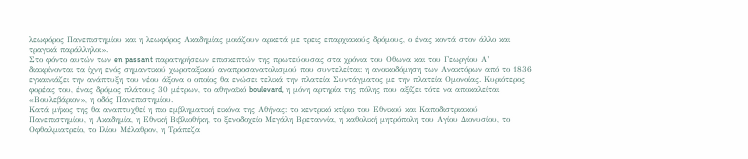λεωφόρος Πανεπιστημίου και η λεωφόρος Ακαδημίας μοιάζουν αρκετά με τρεις επαρχιακούς δρόμους, ο ένας κοντά στον άλλο και τραγικά παράλληλοι».
Στο φόντο αυτών των en passant παρατηρήσεων επισκεπτών της πρωτεύουσας στα χρόνια του Οθωνα και του Γεωργίου Α’ διακρίνονται τα ίχνη ενός σημαντικού χωροταξικού αναπροσανατολισμού που συντελείται: η ανοικοδόμηση των Ανακτόρων από το 1836 εγκαινιάζει την ανάπτυξη του νέου άξονα ο οποίος θα ενώσει τελικά την πλατεία Συντάγματος με την πλατεία Ομονοίας. Κυριότερος φορέας του, ένας δρόμος πλάτους 30 μέτρων, το αθηναϊκό boulevard, η μόνη αρτηρία της πόλης που αξίζει τότε να αποκαλείται «Βουλεβάριον», η οδός Πανεπιστημίου.
Κατά μήκος της θα αναπτυχθεί η πιο εμβληματική εικόνα της Αθήνας: το κεντρικό κτίριο του Εθνικού και Καποδιστριακού Πανεπιστημίου, η Ακαδημία, η Εθνική Βιβλιοθήκη, το ξενοδοχείο Μεγάλη Βρεταννία, η καθολική μητρόπολη του Αγίου Διονυσίου, το Οφθαλμιατρείο, το Ιλίου Μέλαθρον, η Τράπεζα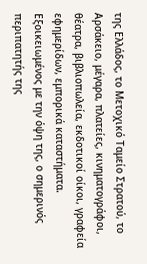της Ελλάδος, το Μετοχικό Ταμείο Στρατού, το Αρσάκειο, μέγαρα, πλατείες, κινηματογράφοι, θέατρα, βιβλιοπωλεία, εκδοτικοί οίκοι, γραφεία εφημερίδων, εμπορικά καταστήματα.
Εξοικειωμένος με την όψη της, ο σημερινός περιπατητής της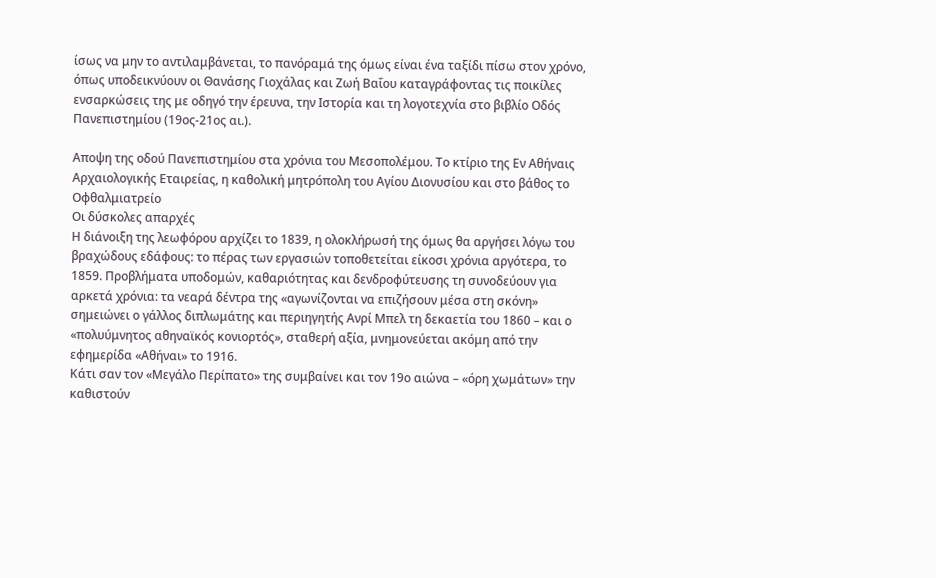ίσως να μην το αντιλαμβάνεται, το πανόραμά της όμως είναι ένα ταξίδι πίσω στον χρόνο, όπως υποδεικνύουν οι Θανάσης Γιοχάλας και Ζωή Βαΐου καταγράφοντας τις ποικίλες ενσαρκώσεις της με οδηγό την έρευνα, την Ιστορία και τη λογοτεχνία στο βιβλίο Οδός Πανεπιστημίου (19ος-21ος αι.).

Αποψη της οδού Πανεπιστημίου στα χρόνια του Μεσοπολέμου. Το κτίριο της Εν Αθήναις Αρχαιολογικής Εταιρείας, η καθολική μητρόπολη του Αγίου Διονυσίου και στο βάθος το Οφθαλμιατρείο
Οι δύσκολες απαρχές
Η διάνοιξη της λεωφόρου αρχίζει το 1839, η ολοκλήρωσή της όμως θα αργήσει λόγω του βραχώδους εδάφους: το πέρας των εργασιών τοποθετείται είκοσι χρόνια αργότερα, το 1859. Προβλήματα υποδομών, καθαριότητας και δενδροφύτευσης τη συνοδεύουν για αρκετά χρόνια: τα νεαρά δέντρα της «αγωνίζονται να επιζήσουν μέσα στη σκόνη» σημειώνει ο γάλλος διπλωμάτης και περιηγητής Ανρί Μπελ τη δεκαετία του 1860 – και ο «πολυύμνητος αθηναϊκός κονιορτός», σταθερή αξία, μνημονεύεται ακόμη από την εφημερίδα «Αθήναι» το 1916.
Κάτι σαν τον «Μεγάλο Περίπατο» της συμβαίνει και τον 19ο αιώνα – «όρη χωμάτων» την καθιστούν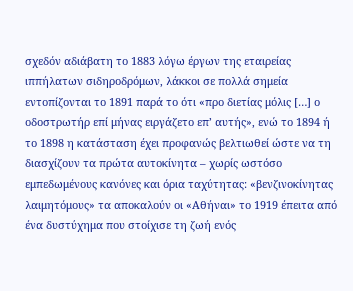σχεδόν αδιάβατη το 1883 λόγω έργων της εταιρείας ιππήλατων σιδηροδρόμων, λάκκοι σε πολλά σημεία εντοπίζονται το 1891 παρά το ότι «προ διετίας μόλις […] ο οδοστρωτήρ επί μήνας ειργάζετο επ’ αυτής», ενώ το 1894 ή το 1898 η κατάσταση έχει προφανώς βελτιωθεί ώστε να τη διασχίζουν τα πρώτα αυτοκίνητα – χωρίς ωστόσο εμπεδωμένους κανόνες και όρια ταχύτητας: «βενζινοκίνητας λαιμητόμους» τα αποκαλούν οι «Αθήναι» το 1919 έπειτα από ένα δυστύχημα που στοίχισε τη ζωή ενός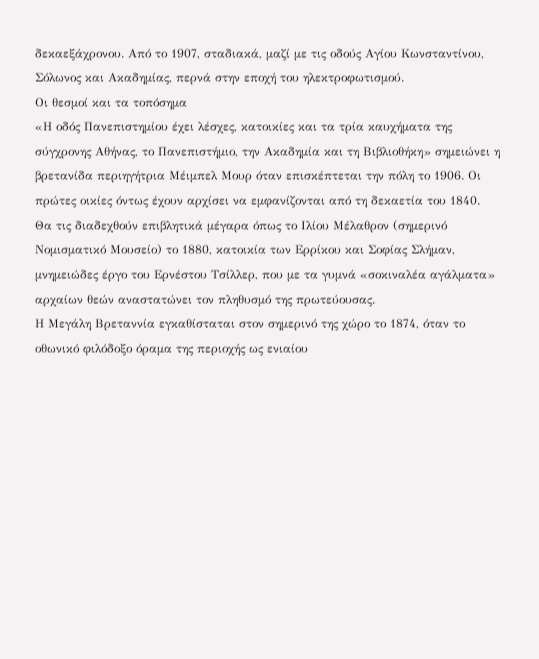δεκαεξάχρονου. Από το 1907, σταδιακά, μαζί με τις οδούς Αγίου Κωνσταντίνου, Σόλωνος και Ακαδημίας, περνά στην εποχή του ηλεκτροφωτισμού.
Οι θεσμοί και τα τοπόσημα
«Η οδός Πανεπιστημίου έχει λέσχες, κατοικίες και τα τρία καυχήματα της σύγχρονης Αθήνας, το Πανεπιστήμιο, την Ακαδημία και τη Βιβλιοθήκη» σημειώνει η βρετανίδα περιηγήτρια Μέιμπελ Μουρ όταν επισκέπτεται την πόλη το 1906. Οι πρώτες οικίες όντως έχουν αρχίσει να εμφανίζονται από τη δεκαετία του 1840. Θα τις διαδεχθούν επιβλητικά μέγαρα όπως το Ιλίου Μέλαθρον (σημερινό Νομισματικό Μουσείο) το 1880, κατοικία των Ερρίκου και Σοφίας Σλήμαν, μνημειώδες έργο του Ερνέστου Τσίλλερ, που με τα γυμνά «σοκιναλέα αγάλματα» αρχαίων θεών αναστατώνει τον πληθυσμό της πρωτεύουσας.
Η Μεγάλη Βρεταννία εγκαθίσταται στον σημερινό της χώρο το 1874, όταν το οθωνικό φιλόδοξο όραμα της περιοχής ως ενιαίου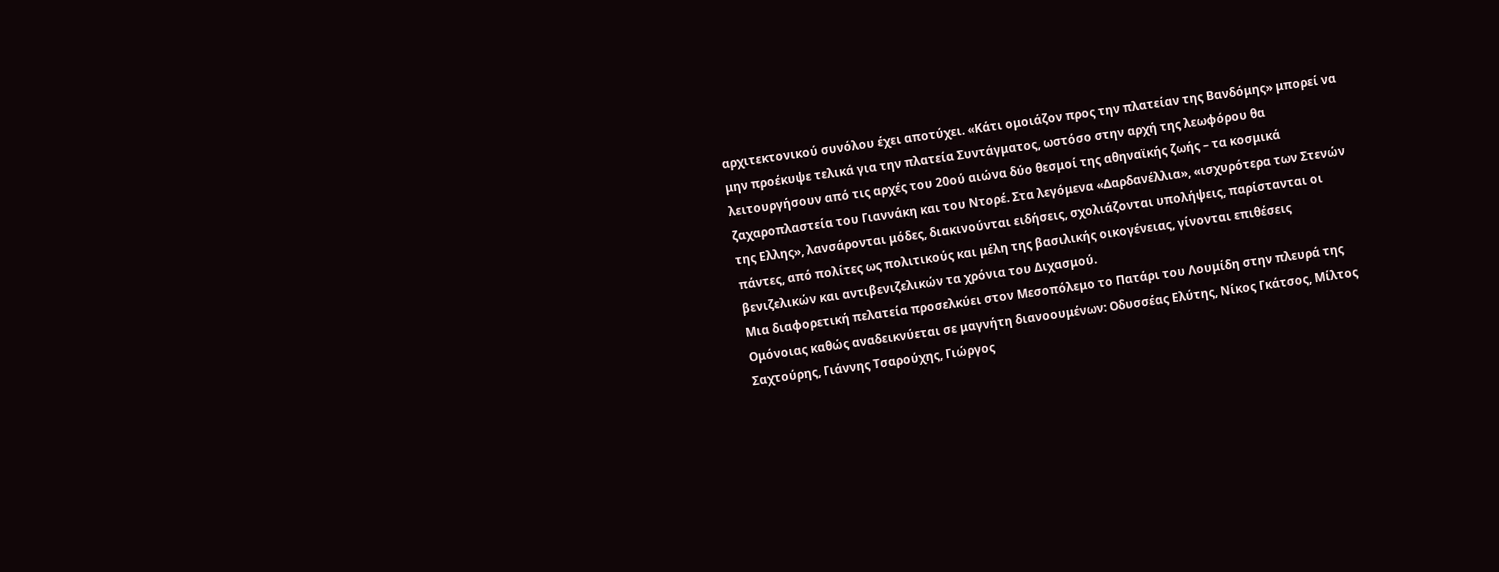αρχιτεκτονικού συνόλου έχει αποτύχει. «Κάτι ομοιάζον προς την πλατείαν της Βανδόμης» μπορεί να μην προέκυψε τελικά για την πλατεία Συντάγματος, ωστόσο στην αρχή της λεωφόρου θα λειτουργήσουν από τις αρχές του 20ού αιώνα δύο θεσμοί της αθηναϊκής ζωής – τα κοσμικά ζαχαροπλαστεία του Γιαννάκη και του Ντορέ. Στα λεγόμενα «Δαρδανέλλια», «ισχυρότερα των Στενών της Ελλης», λανσάρονται μόδες, διακινούνται ειδήσεις, σχολιάζονται υπολήψεις, παρίστανται οι πάντες, από πολίτες ως πολιτικούς και μέλη της βασιλικής οικογένειας, γίνονται επιθέσεις βενιζελικών και αντιβενιζελικών τα χρόνια του Διχασμού.
Μια διαφορετική πελατεία προσελκύει στον Μεσοπόλεμο το Πατάρι του Λουμίδη στην πλευρά της Ομόνοιας καθώς αναδεικνύεται σε μαγνήτη διανοουμένων: Οδυσσέας Ελύτης, Νίκος Γκάτσος, Μίλτος Σαχτούρης, Γιάννης Τσαρούχης, Γιώργος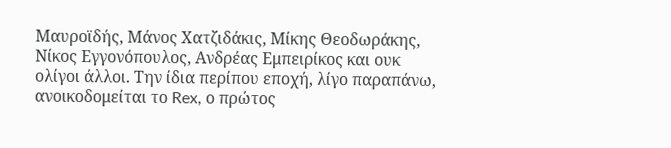Μαυροϊδής, Μάνος Χατζιδάκις, Μίκης Θεοδωράκης, Νίκος Εγγονόπουλος, Ανδρέας Εμπειρίκος και ουκ ολίγοι άλλοι. Την ίδια περίπου εποχή, λίγο παραπάνω, ανοικοδομείται το Rex, ο πρώτος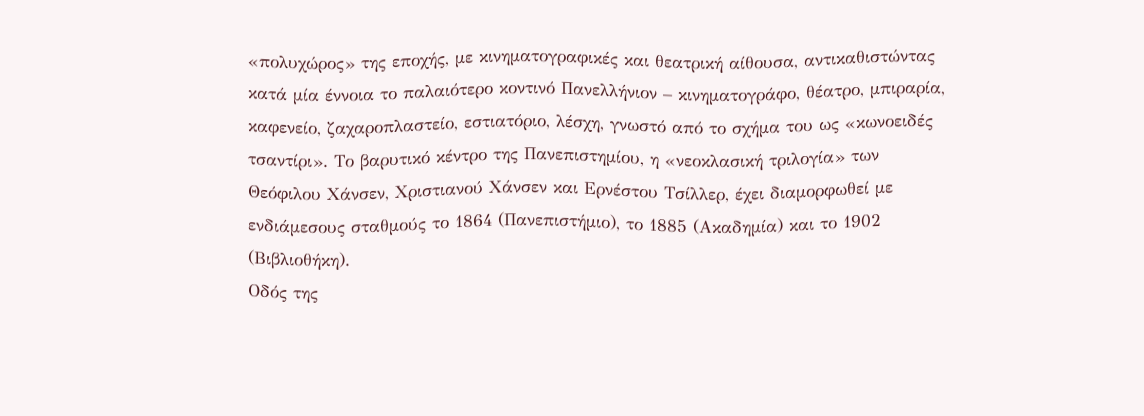«πολυχώρος» της εποχής, με κινηματογραφικές και θεατρική αίθουσα, αντικαθιστώντας κατά μία έννοια το παλαιότερο κοντινό Πανελλήνιον – κινηματογράφο, θέατρο, μπιραρία, καφενείο, ζαχαροπλαστείο, εστιατόριο, λέσχη, γνωστό από το σχήμα του ως «κωνοειδές τσαντίρι». Το βαρυτικό κέντρο της Πανεπιστημίου, η «νεοκλασική τριλογία» των Θεόφιλου Χάνσεν, Χριστιανού Χάνσεν και Ερνέστου Τσίλλερ, έχει διαμορφωθεί με ενδιάμεσους σταθμούς το 1864 (Πανεπιστήμιο), το 1885 (Ακαδημία) και το 1902 (Βιβλιοθήκη).
Οδός της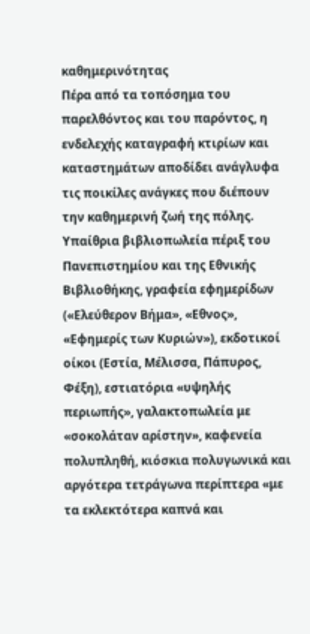καθημερινότητας
Πέρα από τα τοπόσημα του παρελθόντος και του παρόντος, η ενδελεχής καταγραφή κτιρίων και καταστημάτων αποδίδει ανάγλυφα τις ποικίλες ανάγκες που διέπουν την καθημερινή ζωή της πόλης.
Υπαίθρια βιβλιοπωλεία πέριξ του Πανεπιστημίου και της Εθνικής Βιβλιοθήκης, γραφεία εφημερίδων («Ελεύθερον Βήμα», «Εθνος», «Εφημερίς των Κυριών»), εκδοτικοί οίκοι (Εστία, Μέλισσα, Πάπυρος, Φέξη), εστιατόρια «υψηλής περιωπής», γαλακτοπωλεία με «σοκολάταν αρίστην», καφενεία πολυπληθή, κιόσκια πολυγωνικά και αργότερα τετράγωνα περίπτερα «με τα εκλεκτότερα καπνά και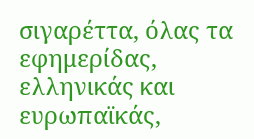σιγαρέττα, όλας τα εφημερίδας, ελληνικάς και ευρωπαϊκάς,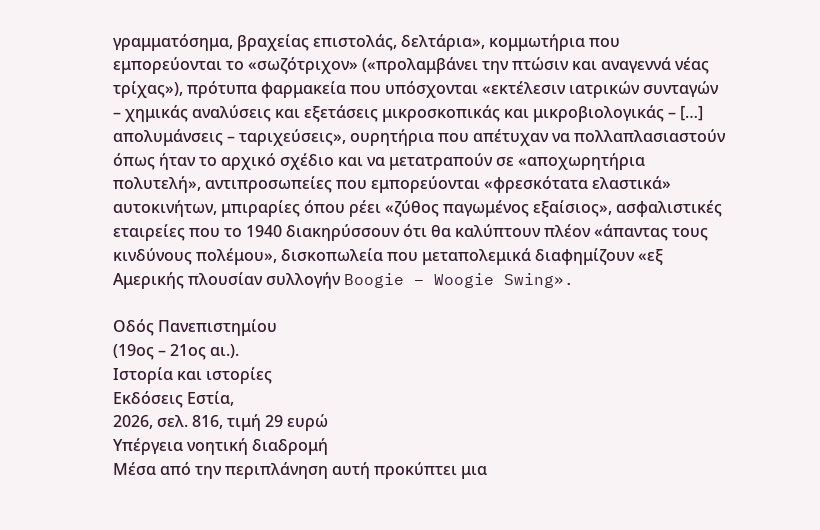γραμματόσημα, βραχείας επιστολάς, δελτάρια», κομμωτήρια που εμπορεύονται το «σωζότριχον» («προλαμβάνει την πτώσιν και αναγεννά νέας τρίχας»), πρότυπα φαρμακεία που υπόσχονται «εκτέλεσιν ιατρικών συνταγών – χημικάς αναλύσεις και εξετάσεις μικροσκοπικάς και μικροβιολογικάς – […] απολυμάνσεις – ταριχεύσεις», ουρητήρια που απέτυχαν να πολλαπλασιαστούν όπως ήταν το αρχικό σχέδιο και να μετατραπούν σε «αποχωρητήρια πολυτελή», αντιπροσωπείες που εμπορεύονται «φρεσκότατα ελαστικά» αυτοκινήτων, μπιραρίες όπου ρέει «ζύθος παγωμένος εξαίσιος», ασφαλιστικές εταιρείες που το 1940 διακηρύσσουν ότι θα καλύπτουν πλέον «άπαντας τους κινδύνους πολέμου», δισκοπωλεία που μεταπολεμικά διαφημίζουν «εξ Αμερικής πλουσίαν συλλογήν Boogie – Woogie Swing».

Οδός Πανεπιστημίου
(19ος – 21ος αι.).
Ιστορία και ιστορίες
Εκδόσεις Εστία,
2026, σελ. 816, τιμή 29 ευρώ
Υπέργεια νοητική διαδρομή
Μέσα από την περιπλάνηση αυτή προκύπτει μια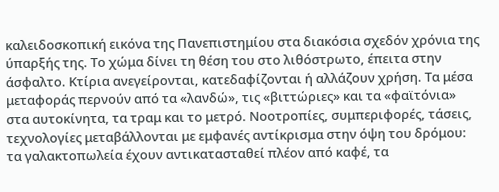καλειδοσκοπική εικόνα της Πανεπιστημίου στα διακόσια σχεδόν χρόνια της ύπαρξής της. Το χώμα δίνει τη θέση του στο λιθόστρωτο, έπειτα στην άσφαλτο. Κτίρια ανεγείρονται, κατεδαφίζονται ή αλλάζουν χρήση. Τα μέσα μεταφοράς περνούν από τα «λανδώ», τις «βιττώριες» και τα «φαϊτόνια» στα αυτοκίνητα, τα τραμ και το μετρό. Νοοτροπίες, συμπεριφορές, τάσεις, τεχνολογίες μεταβάλλονται με εμφανές αντίκρισμα στην όψη του δρόμου: τα γαλακτοπωλεία έχουν αντικατασταθεί πλέον από καφέ, τα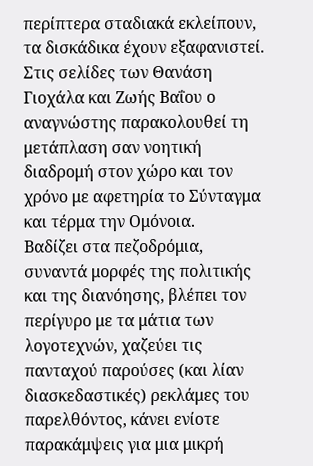περίπτερα σταδιακά εκλείπουν, τα δισκάδικα έχουν εξαφανιστεί.
Στις σελίδες των Θανάση Γιοχάλα και Ζωής Βαΐου ο αναγνώστης παρακολουθεί τη μετάπλαση σαν νοητική διαδρομή στον χώρο και τον χρόνο με αφετηρία το Σύνταγμα και τέρμα την Ομόνοια.
Βαδίζει στα πεζοδρόμια, συναντά μορφές της πολιτικής και της διανόησης, βλέπει τον περίγυρο με τα μάτια των λογοτεχνών, χαζεύει τις πανταχού παρούσες (και λίαν διασκεδαστικές) ρεκλάμες του παρελθόντος, κάνει ενίοτε παρακάμψεις για μια μικρή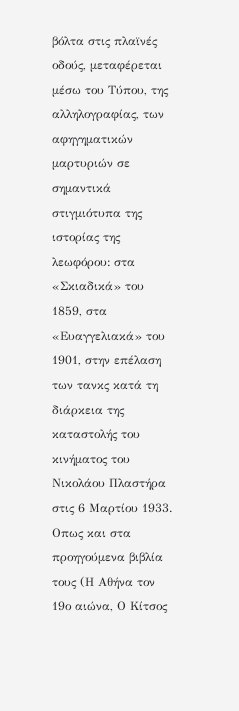βόλτα στις πλαϊνές οδούς, μεταφέρεται μέσω του Τύπου, της αλληλογραφίας, των αφηγηματικών μαρτυριών σε σημαντικά στιγμιότυπα της ιστορίας της λεωφόρου: στα «Σκιαδικά» του 1859, στα «Ευαγγελιακά» του 1901, στην επέλαση των τανκς κατά τη διάρκεια της καταστολής του κινήματος του Νικολάου Πλαστήρα στις 6 Μαρτίου 1933.
Οπως και στα προηγούμενα βιβλία τους (Η Αθήνα τον 19ο αιώνα, Ο Κίτσος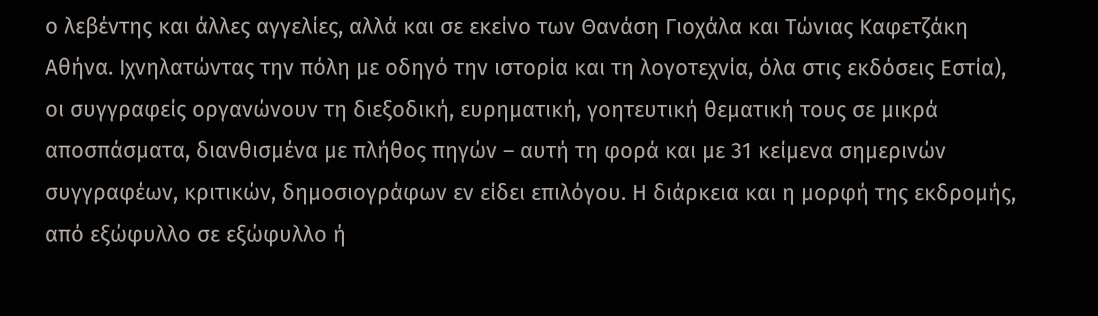ο λεβέντης και άλλες αγγελίες, αλλά και σε εκείνο των Θανάση Γιοχάλα και Τώνιας Καφετζάκη Αθήνα. Ιχνηλατώντας την πόλη με οδηγό την ιστορία και τη λογοτεχνία, όλα στις εκδόσεις Εστία), οι συγγραφείς οργανώνουν τη διεξοδική, ευρηματική, γοητευτική θεματική τους σε μικρά αποσπάσματα, διανθισμένα με πλήθος πηγών – αυτή τη φορά και με 31 κείμενα σημερινών συγγραφέων, κριτικών, δημοσιογράφων εν είδει επιλόγου. Η διάρκεια και η μορφή της εκδρομής, από εξώφυλλο σε εξώφυλλο ή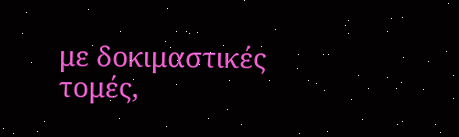με δοκιμαστικές τομές,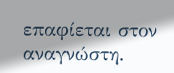επαφίεται στον αναγνώστη.